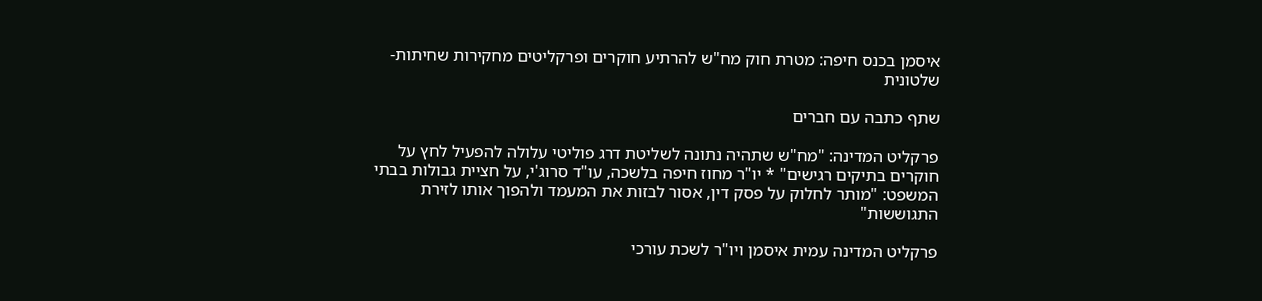איסמן בכנס חיפה: מטרת חוק מח"ש להרתיע חוקרים ופרקליטים מחקירות שחיתות-שלטונית

שתף כתבה עם חברים

פרקליט המדינה: "מח"ש שתהיה נתונה לשליטת דרג פוליטי עלולה להפעיל לחץ על חוקרים בתיקים רגישים" * יו"ר מחוז חיפה בלשכה, עו"ד סרוג'י, על חציית גבולות בבתי המשפט: "מותר לחלוק על פסק דין, אסור לבזות את המעמד ולהפוך אותו לזירת התגוששות"

פרקליט המדינה עמית איסמן ויו"ר לשכת עורכי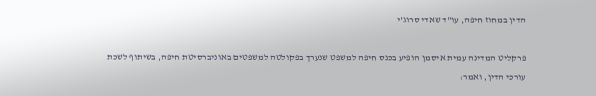הדין במחוז חיפה, עו"ד שאדי סרוג'י

פרקליט המדינה עמית איסמן הופיע בכנס חיפה למשפט שנערך בפקולטה למשפטים באוניברסיטת חיפה, בשיתוף לשכת עורכי הדין, ואמר: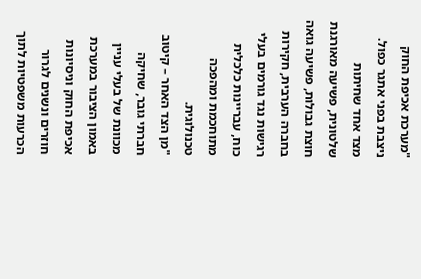"מערכת אכיפת החוק ניצבת בפני אתגר כפול. מצד אחד שחיתות שלטונית, פשיעה מאורגנת חוצת גבולות, פשיעה גואה בחברה הערבית, חקירות רגישות נגד גורמים בעלי כוח, עבריינות כלכלית מתוחכמת ומהפכה טכנולוגית.
"מן הצד האחר – קיטוב חברתי גובר, שחיקה מכוונת של בעלי עניין באמון הציבור במערכת אכיפת החוק וניסיונות חוזרים ונשנים לגרור הכרעות משפטיות לתוך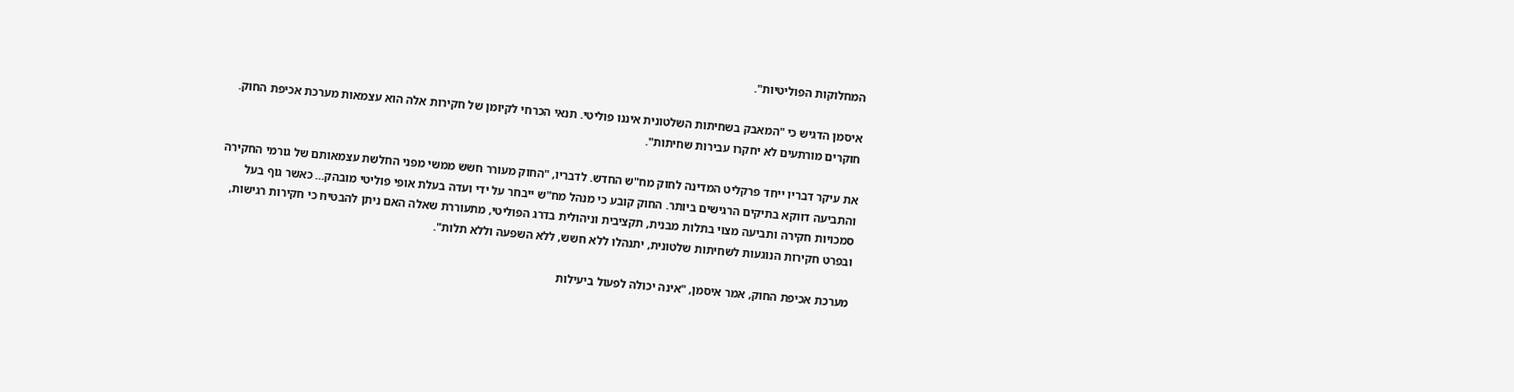המחלוקות הפוליטיות".

איסמן הדגיש כי "המאבק בשחיתות השלטונית איננו פוליטי. תנאי הכרחי לקיומן של חקירות אלה הוא עצמאות מערכת אכיפת החוק. חוקרים מורתעים לא יחקרו עבירות שחיתות".

את עיקר דבריו ייחד פרקליט המדינה לחוק מח"ש החדש. לדבריו, "החוק מעורר חשש ממשי מפני החלשת עצמאותם של גורמי החקירה והתביעה דווקא בתיקים הרגישים ביותר. החוק קובע כי מנהל מח"ש ייבחר על ידי ועדה בעלת אופי פוליטי מובהק… כאשר גוף בעל סמכויות חקירה ותביעה מצוי בתלות מבנית, תקציבית וניהולית בדרג הפוליטי, מתעוררת שאלה האם ניתן להבטיח כי חקירות רגישות, ובפרט חקירות הנוגעות לשחיתות שלטונית, יתנהלו ללא חשש, ללא השפעה וללא תלות".

מערכת אכיפת החוק, אמר איסמן, "אינה יכולה לפעול ביעילות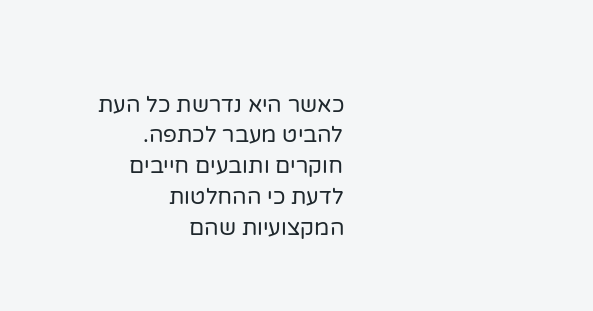כאשר היא נדרשת כל העת להביט מעבר לכתפה. חוקרים ותובעים חייבים לדעת כי ההחלטות המקצועיות שהם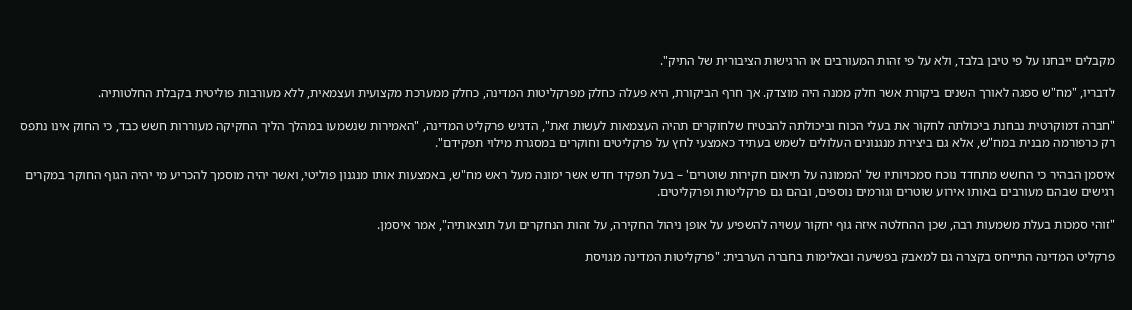מקבלים ייבחנו על פי טיבן בלבד, ולא על פי זהות המעורבים או הרגישות הציבורית של התיק".

לדבריו, "מח"ש ספגה לאורך השנים ביקורת אשר חלק ממנה היה מוצדק. אך חרף הביקורת, היא פעלה כחלק מפרקליטות המדינה, כחלק ממערכת מקצועית ועצמאית, ללא מעורבות פוליטית בקבלת החלטותיה.

"חברה דמוקרטית נבחנת ביכולתה לחקור את בעלי הכוח וביכולתה להבטיח שלחוקרים תהיה העצמאות לעשות זאת", הדגיש פרקליט המדינה, "האמירות שנשמעו במהלך הליך החקיקה מעוררות חשש כבד, כי החוק אינו נתפס רק כרפורמה מבנית במח"ש, אלא גם ביצירת מנגנונים העלולים לשמש בעתיד כאמצעי לחץ על פרקליטים וחוקרים במסגרת מילוי תפקידם".

איסמן הבהיר כי החשש מתחדד נוכח סמכויותיו של 'הממונה על תיאום חקירות שוטרים' – בעל תפקיד חדש אשר ימונה מעל ראש מח"ש, באמצעות אותו מנגנון פוליטי, ואשר יהיה מוסמך להכריע מי יהיה הגוף החוקר במקרים רגישים שבהם מעורבים באותו אירוע שוטרים וגורמים נוספים, ובהם גם פרקליטות ופרקליטים.

"זוהי סמכות בעלת משמעות רבה, שכן ההחלטה איזה גוף יחקור עשויה להשפיע על אופן ניהול החקירה, על זהות הנחקרים ועל תוצאותיה", אמר איסמן.

פרקליט המדינה התייחס בקצרה גם למאבק בפשיעה ובאלימות בחברה הערבית: "פרקליטות המדינה מגויסת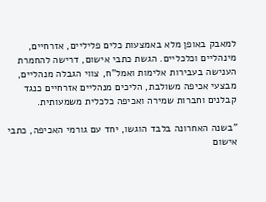למאבק באופן מלא באמצעות כלים פליליים, אזרחיים, מינהליים וכלכליים. הגשת כתבי אישום, דרישה להחמרת הענישה בעבירות אלימות ואמל"ח, צווי הגבלה מנהליים, מבצעי אכיפה משולבת, הליכים מנהליים אזרחיים כנגד קבלנים וחברות שמירה ואכיפה כלכלית משמעותית.

"בשנה האחרונה בלבד הוגשו, יחד עם גורמי האכיפה, כתבי אישום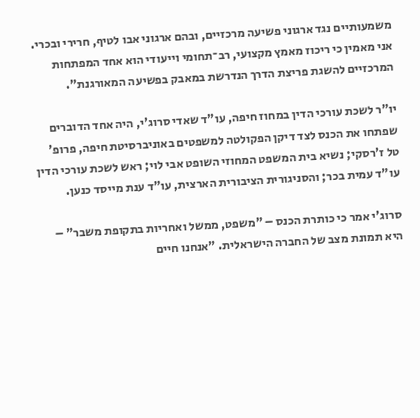משמעותיים נגד ארגוני פשיעה מרכזיים, ובהם ארגוני אבו לטיף, חרירי ובכרי. אני מאמין כי ריכוז מאמץ מקצועי, רב־תחומי וייעודי הוא אחד המפתחות המרכזיים להשגת פריצת הדרך הנדרשת במאבק בפשיעה המאורגנת".

יו"ר לשכת עורכי הדין במחוז חיפה, עו"ד שאדי סרוג'י, היה אחד הדוברים שפתחו את הכנס לצד דיקן הפקולטה למשפטים באוניברסיטת חיפה, פרופ' טל ז'רסקי; נשיא בית המשפט המחוזי השופט אבי לוי; ראש לשכת עורכי הדין עו"ד עמית בכר; והסניגורית הציבורית הארצית, עו"ד ענת מייסד כנען.

סרוג'י אמר כי כותרת הכנס – "משפט, ממשל ואחריות בתקופת משבר" – היא תמונת מצב של החברה הישראלית. "אנחנו חיים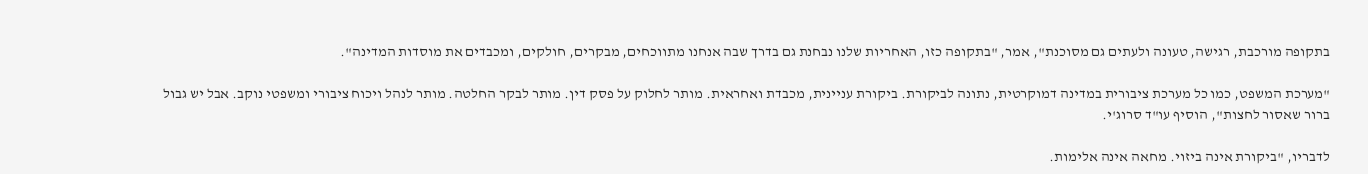בתקופה מורכבת, רגישה, טעונה ולעתים גם מסוכנת", אמר, "בתקופה כזו, האחריות שלנו נבחנת גם בדרך שבה אנחנו מתווכחים, מבקרים, חולקים, ומכבדים את מוסדות המדינה".

"מערכת המשפט, כמו כל מערכת ציבורית במדינה דמוקרטית, נתונה לביקורת. ביקורת עניינית, מכבדת ואחראית. מותר לחלוק על פסק דין. מותר לבקר החלטה. מותר לנהל ויכוח ציבורי ומשפטי נוקב. אבל יש גבול ברור שאסור לחצות", הוסיף עו"ד סרוג'י.

לדבריו, "ביקורת אינה ביזוי. מחאה אינה אלימות.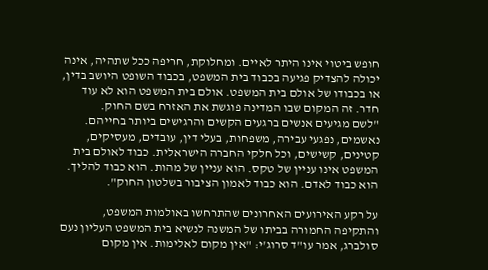חופש ביטוי אינו היתר לאיים. ומחלוקת, חריפה ככל שתהיה, אינה יכולה להצדיק פגיעה בכבוד בית המשפט, בכבוד השופט היושב בדין, או בכבודו של אולם בית המשפט. אולם בית המשפט הוא לא עוד חדר. זה המקום שבו המדינה פוגשת את האזרח בשם החוק.
"לשם מגיעים אנשים ברגעים הקשים והרגישים ביותר בחייהם. נאשמים, נפגעי עבירה, משפחות, בעלי דין, עובדים, מעסיקים, קטינים, קשישים, וכל חלקי החברה הישראלית. כבוד לאולם בית המשפט אינו עניין של טקס. הוא עניין של מהות. הוא כבוד להליך. הוא כבוד לאדם. הוא כבוד לאמון הציבור בשלטון החוק".

על רקע האירועים האחרונים שהתרחשו באולמות המשפט, והתקיפה החמורה בביתו של המשנה לנשיא בית המשפט העליון נעם סולברג, אמר עו"ד סרוג'י: "אין מקום לאלימות. אין מקום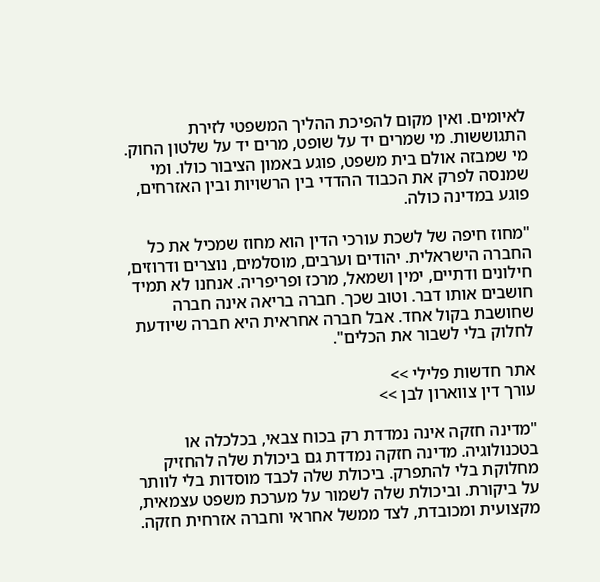לאיומים. ואין מקום להפיכת ההליך המשפטי לזירת התגוששות. מי שמרים יד על שופט, מרים יד על שלטון החוק. מי שמבזה אולם בית משפט, פוגע באמון הציבור כולו. ומי שמנסה לפרק את הכבוד ההדדי בין הרשויות ובין האזרחים, פוגע במדינה כולה.

"מחוז חיפה של לשכת עורכי הדין הוא מחוז שמכיל את כל החברה הישראלית. יהודים וערבים, מוסלמים, נוצרים ודרוזים, חילונים ודתיים, ימין ושמאל, מרכז ופריפריה. אנחנו לא תמיד חושבים אותו דבר. וטוב שכך. חברה בריאה אינה חברה שחושבת בקול אחד. אבל חברה אחראית היא חברה שיודעת לחלוק בלי לשבור את הכלים".

אתר חדשות פלילי >>
עורך דין צווארון לבן >>

"מדינה חזקה אינה נמדדת רק בכוח צבאי, בכלכלה או בטכנולוגיה. מדינה חזקה נמדדת גם ביכולת שלה להחזיק מחלוקת בלי להתפרק. ביכולת שלה לכבד מוסדות בלי לוותר על ביקורת. וביכולת שלה לשמור על מערכת משפט עצמאית, מקצועית ומכובדת, לצד ממשל אחראי וחברה אזרחית חזקה.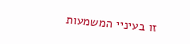זו בעיניי המשמעות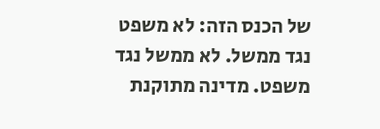של הכנס הזה: לא משפט נגד ממשל. לא ממשל נגד משפט. מדינה מתוקנת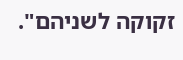זקוקה לשניהם".